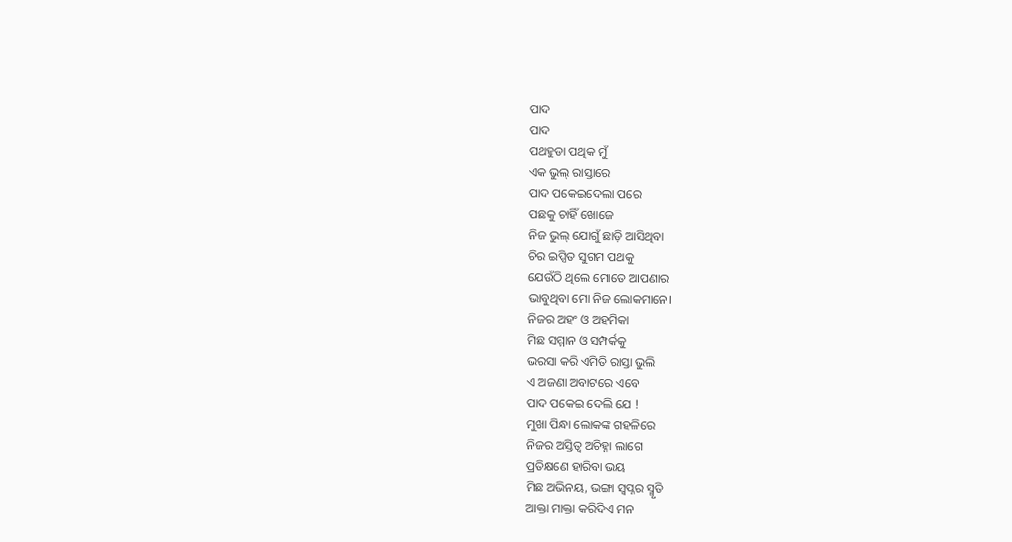ପାଦ
ପାଦ
ପଥହୁଡା ପଥିକ ମୁଁ
ଏକ ଭୁଲ୍ ରାସ୍ତାରେ
ପାଦ ପକେଇଦେଲା ପରେ
ପଛକୁ ଚାହିଁ ଖୋଜେ
ନିଜ ଭୁଲ୍ ଯୋଗୁଁ ଛାଡ଼ି ଆସିଥିବା
ଚିର ଇପ୍ସିତ ସୁଗମ ପଥକୁ
ଯେଉଁଠି ଥିଲେ ମୋତେ ଆପଣାର
ଭାବୁଥିବା ମୋ ନିଜ ଲୋକମାନେ।
ନିଜର ଅହଂ ଓ ଅହମିକା
ମିଛ ସମ୍ମାନ ଓ ସମ୍ପର୍କକୁ
ଭରସା କରି ଏମିତି ରାସ୍ତା ଭୁଲି
ଏ ଅଜଣା ଅବାଟରେ ଏବେ
ପାଦ ପକେଇ ଦେଲି ଯେ !
ମୁଖା ପିନ୍ଧା ଲୋକଙ୍କ ଗହଳିରେ
ନିଜର ଅସ୍ତିତ୍ବ ଅଚିହ୍ନା ଲାଗେ
ପ୍ରତିକ୍ଷଣେ ହାରିବା ଭୟ
ମିଛ ଅଭିନୟ, ଭଙ୍ଗା ସ୍ଵପ୍ନର ସ୍ମୃତି
ଆକ୍ତା ମାକ୍ତା କରିଦିଏ ମନ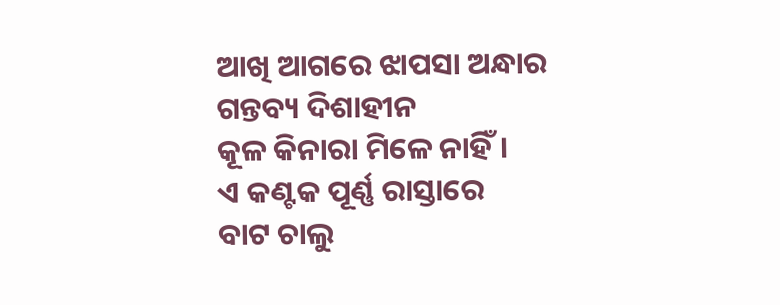ଆଖି ଆଗରେ ଝାପସା ଅନ୍ଧାର
ଗନ୍ତବ୍ୟ ଦିଶାହୀନ
କୂଳ କିନାରା ମିଳେ ନାହିଁ।
ଏ କଣ୍ଟକ ପୂର୍ଣ୍ଣ ରାସ୍ତାରେ
ବାଟ ଚାଲୁ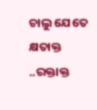ଚାଲୁ ଯେତେ
କ୍ଷତାକ୍ତ ..ରକ୍ତାକ୍ତ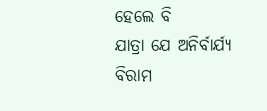ହେଲେ ବି
ଯାତ୍ରା ଯେ ଅନିର୍ବାର୍ଯ୍ୟ
ବିରାମ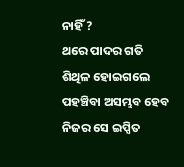ନାହିଁ ?
ଥରେ ପାଦର ଗତି
ଶିଥିଳ ହୋଇଗଲେ
ପହଞ୍ଚିବା ଅସମ୍ଭବ ହେବ
ନିଜର ସେ ଇପ୍ସିତ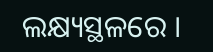ଲକ୍ଷ୍ୟସ୍ଥଳରେ ।